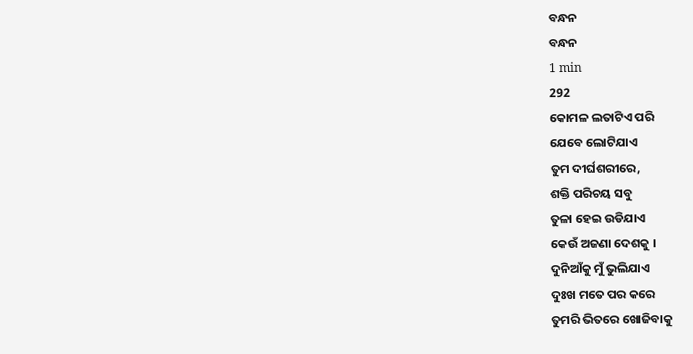ବନ୍ଧନ
ବନ୍ଧନ
1 min
292
କୋମଳ ଲତାଟିଏ ପରି
ଯେବେ ଲୋଟିଯାଏ
ତୁମ ଦୀର୍ଘଶରୀରେ,
ଶକ୍ତି ପରିଚୟ ସବୁ
ତୁଳା ହେଇ ଉଡିଯାଏ
କେଉଁ ଅଜଣା ଦେଶକୁ ।
ଦୁନିଆଁକୁ ମୁଁ ଭୁଲିଯାଏ
ଦୁଃଖ ମତେ ପର କରେ
ତୁମରି ଭିତରେ ଖୋଜିବାକୁ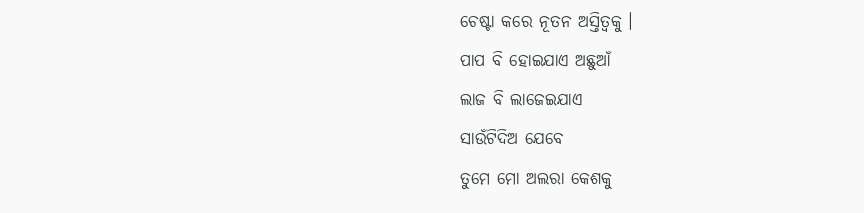ଚେଷ୍ଟା କରେ ନୂତନ ଅସ୍ତିତ୍ୱକୁ ।
ପାପ ବି ହୋଇଯାଏ ଅଛୁଆଁ
ଲାଜ ବି ଲାଜେଇଯାଏ
ସାଉଁଟିଦିଅ ଯେବେ
ତୁମେ ମୋ ଅଲରା କେଶକୁ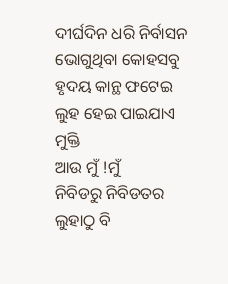ଦୀର୍ଘଦିନ ଧରି ନିର୍ବାସନ ଭୋଗୁଥିବା କୋହସବୁ
ହୃଦୟ କାନ୍ଥ ଫଟେଇ
ଲୁହ ହେଇ ପାଇଯାଏ ମୁକ୍ତି
ଆଉ ମୁଁ !ମୁଁ
ନିବିଡରୁ ନିବିଡତର
ଲୁହାଠୁ ବି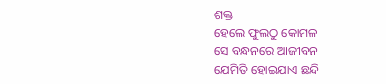ଶକ୍ତ
ହେଲେ ଫୁଲଠୁ କୋମଳ
ସେ ବନ୍ଧନରେ ଆଜୀବନ
ଯେମିତି ହୋଇଯାଏ ଛନ୍ଦି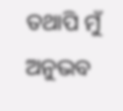ତଥାପି ମୁଁ ଅନୁଭବ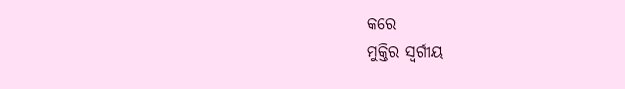କରେ
ମୁକ୍ତିର ସ୍ୱର୍ଗୀୟ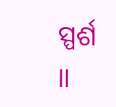ସ୍ପର୍ଶ ॥